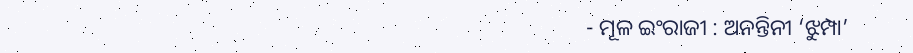- ମୂଳ ଇଂରାଜୀ : ଅନନ୍ତିନୀ ‘ଝୁମ୍ପା’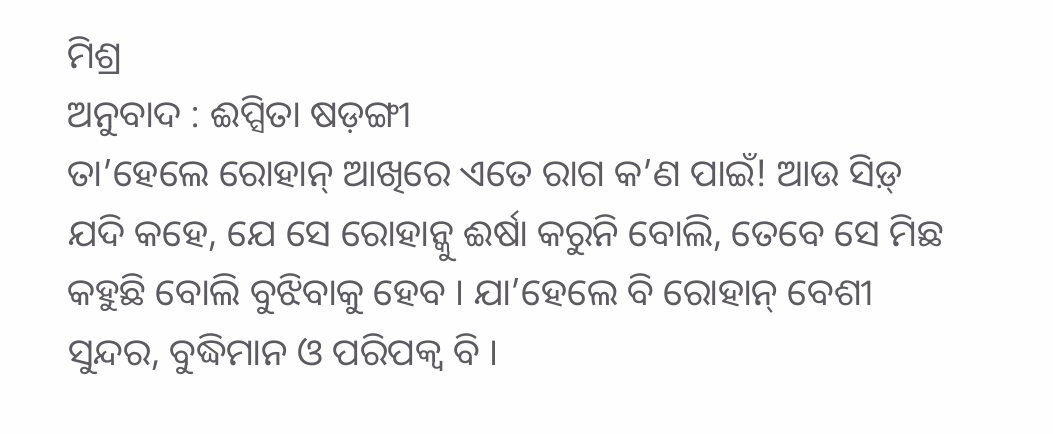ମିଶ୍ର
ଅନୁବାଦ : ଈପ୍ସିତା ଷଡ଼ଙ୍ଗୀ
ତା’ହେଲେ ରୋହାନ୍ ଆଖିରେ ଏତେ ରାଗ କ’ଣ ପାଇଁ! ଆଉ ସିଡ଼୍ ଯଦି କହେ, ଯେ ସେ ରୋହାନ୍କୁ ଈର୍ଷା କରୁନି ବୋଲି, ତେବେ ସେ ମିଛ କହୁଛି ବୋଲି ବୁଝିବାକୁ ହେବ । ଯା’ହେଲେ ବି ରୋହାନ୍ ବେଶୀ ସୁନ୍ଦର, ବୁଦ୍ଧିମାନ ଓ ପରିପକ୍ୱ ବି ।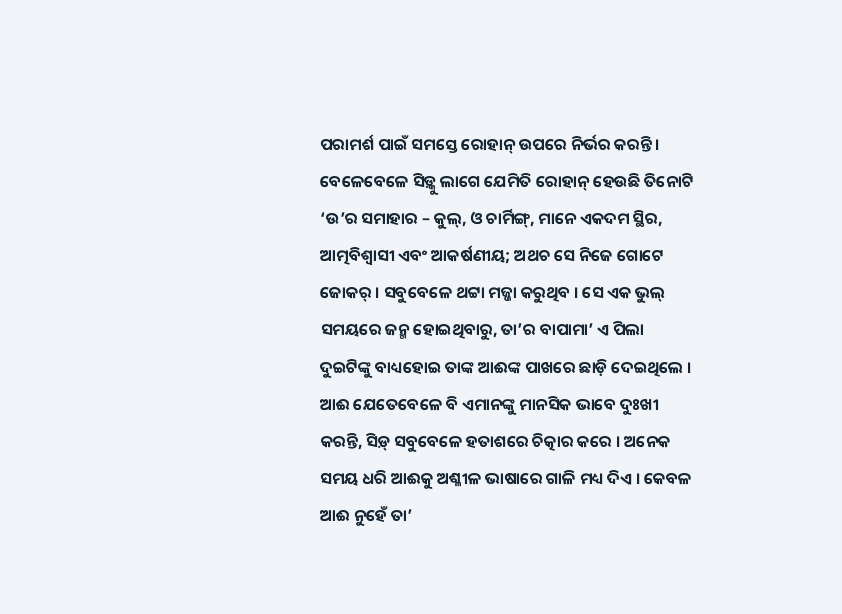ପରାମର୍ଶ ପାଇଁ ସମସ୍ତେ ରୋହାନ୍ ଉପରେ ନିର୍ଭର କରନ୍ତି ।
ବେଳେବେଳେ ସିଡ଼୍କୁ ଲାଗେ ଯେମିତି ରୋହାନ୍ ହେଉଛି ତିନୋଟି ‘ଉ’ର ସମାହାର – କୁଲ୍, ଓ ଚାର୍ମିଙ୍ଗ୍, ମାନେ ଏକଦମ ସ୍ଥିର, ଆତ୍ମବିଶ୍ୱାସୀ ଏବଂ ଆକର୍ଷଣୀୟ; ଅଥଚ ସେ ନିଜେ ଗୋଟେ ଜୋକର୍ । ସବୁବେଳେ ଥଟ୍ଟା ମଜ୍ଜା କରୁଥିବ । ସେ ଏକ ଭୁଲ୍ ସମୟରେ ଜନ୍ମ ହୋଇଥିବାରୁ, ତା’ର ବାପାମା’ ଏ ପିଲା ଦୁଇଟିଙ୍କୁ ବାଧ୍ୟହୋଇ ତାଙ୍କ ଆଈଙ୍କ ପାଖରେ ଛାଡ଼ି ଦେଇଥିଲେ ।
ଆଈ ଯେତେବେଳେ ବି ଏମାନଙ୍କୁ ମାନସିକ ଭାବେ ଦୁଃଖୀ କରନ୍ତି, ସିଡ଼୍ ସବୁବେଳେ ହତାଶରେ ଚିତ୍କାର କରେ । ଅନେକ ସମୟ ଧରି ଆଈକୁ ଅଶ୍ଳୀଳ ଭାଷାରେ ଗାଳି ମଧ୍ୟ ଦିଏ । କେବଳ ଆଈ ନୁହେଁ ତା’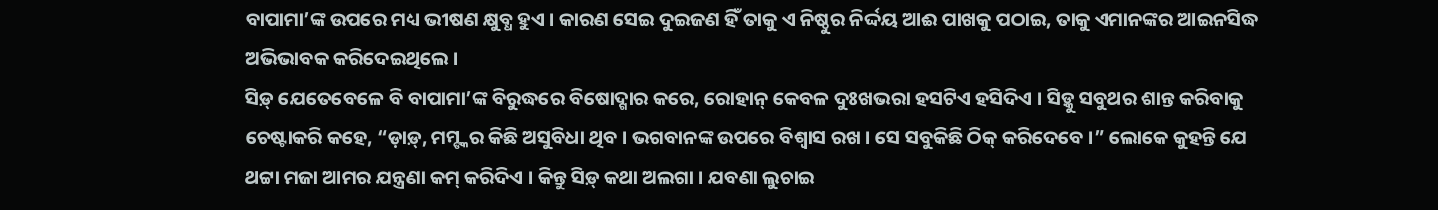ବାପାମା’ଙ୍କ ଉପରେ ମଧ୍ୟ ଭୀଷଣ କ୍ଷୁବ୍ଧ ହୁଏ । କାରଣ ସେଇ ଦୁଇଜଣ ହିଁ ତାକୁ ଏ ନିଷ୍ଠୁର ନିର୍ଦ୍ଦୟ ଆଈ ପାଖକୁ ପଠାଇ, ତାକୁ ଏମାନଙ୍କର ଆଇନସିଦ୍ଧ ଅଭିଭାବକ କରିଦେଇଥିଲେ ।
ସିଡ଼୍ ଯେତେବେଳେ ବି ବାପାମା’ଙ୍କ ବିରୁଦ୍ଧରେ ବିଷୋଦ୍ଗାର କରେ, ରୋହାନ୍ କେବଳ ଦୁଃଖଭରା ହସଟିଏ ହସିଦିଏ । ସିଡ଼୍କୁ ସବୁଥର ଶାନ୍ତ କରିବାକୁ ଚେଷ୍ଟାକରି କହେ, “ଡ଼ାଡ଼୍, ମମ୍ଙ୍କର କିଛି ଅସୁବିଧା ଥିବ । ଭଗବାନଙ୍କ ଉପରେ ବିଶ୍ୱାସ ରଖ । ସେ ସବୁକିଛି ଠିକ୍ କରିଦେବେ ।” ଲୋକେ କୁହନ୍ତି ଯେ ଥଟ୍ଟା ମଜା ଆମର ଯନ୍ତ୍ରଣା କମ୍ କରିଦିଏ । କିନ୍ତୁ ସିଡ଼୍ କଥା ଅଲଗା । ଯବଣା ଲୁଚାଇ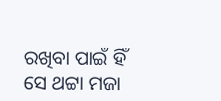ରଖିବା ପାଇଁ ହିଁ ସେ ଥଟ୍ଟା ମଜା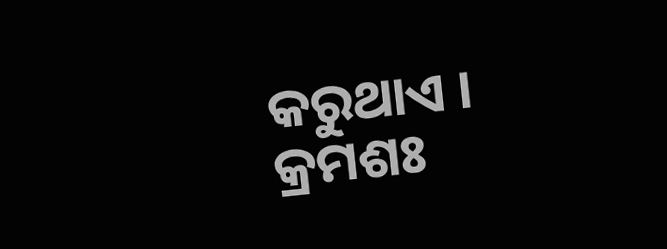କରୁଥାଏ ।
କ୍ରମଶଃ